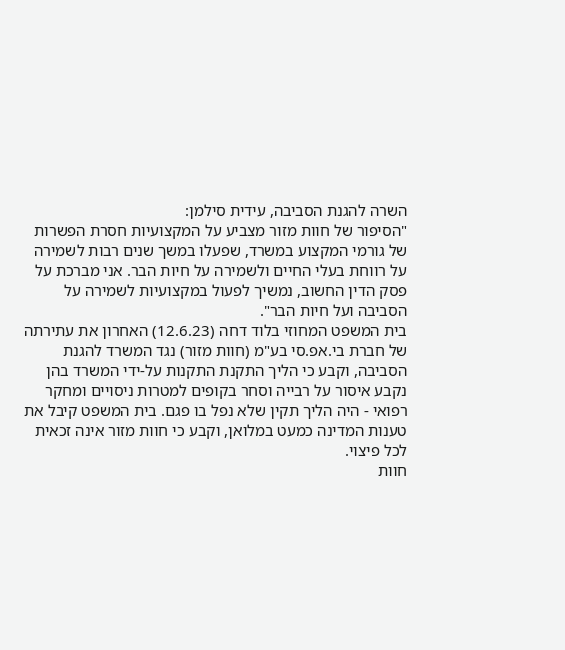השרה להגנת הסביבה, עידית סילמן:
"הסיפור של חוות מזור מצביע על המקצועיות חסרת הפשרות של גורמי המקצוע במשרד, שפעלו במשך שנים רבות לשמירה על רווחת בעלי החיים ולשמירה על חיות הבר. אני מברכת על פסק הדין החשוב, נמשיך לפעול במקצועיות לשמירה על הסביבה ועל חיות הבר".
בית המשפט המחוזי בלוד דחה (12.6.23) האחרון את עתירתה של חברת בי.אפ.סי בע"מ (חוות מזור) נגד המשרד להגנת הסביבה, וקבע כי הליך התקנת התקנות על-ידי המשרד בהן נקבע איסור על רבייה וסחר בקופים למטרות ניסויים ומחקר רפואי - היה הליך תקין שלא נפל בו פגם. בית המשפט קיבל את טענות המדינה כמעט במלואן, וקבע כי חוות מזור אינה זכאית לכל פיצוי.
חוות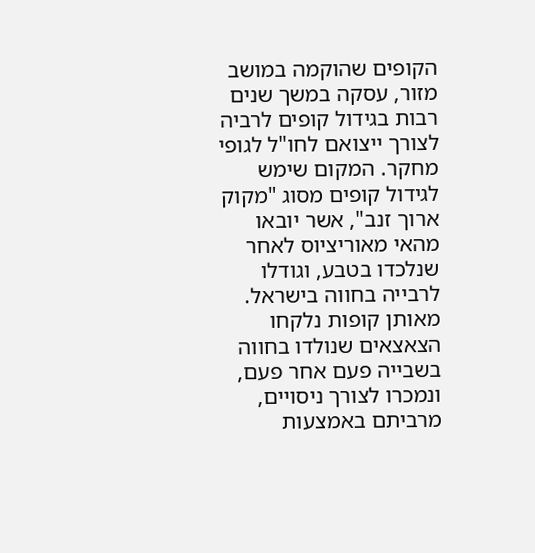הקופים שהוקמה במושב מזור, עסקה במשך שנים רבות בגידול קופים לרביה לצורך ייצואם לחו"ל לגופי מחקר. המקום שימש לגידול קופים מסוג "מקוק ארוך זנב", אשר יובאו מהאי מאוריציוס לאחר שנלכדו בטבע, וגודלו לרבייה בחווה בישראל. מאותן קופות נלקחו הצאצאים שנולדו בחווה בשבייה פעם אחר פעם, ונמכרו לצורך ניסויים, מרביתם באמצעות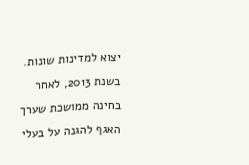יצוא למדינות שונות.
בשנת 2013, לאחר בחינה ממושכת שערך האגף להגנה על בעלי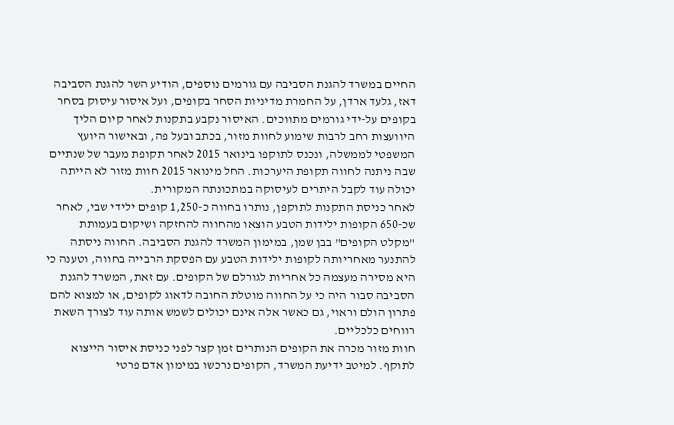החיים במשרד להגנת הסביבה עם גורמים נוספים, הודיע השר להגנת הסביבה דאז, גלעד ארדן, על החמרת מדיניות הסחר בקופים, ועל איסור עיסוק בסחר בקופים על-ידי גורמים מתווכים. האיסור נקבע בתקנות לאחר קיום הליך היוועצות רחב לרבות שימוע לחוות מזור, בכתב ובעל פה, ובאישור היועץ המשפטי לממשלה, ונכנס לתוקפו בינואר 2015 לאחר תקופת מעבר של שנתיים שבה ניתנה לחווה תקופת היערכות. החל מינואר 2015 חוות מזור לא הייתה יכולה עוד לקבל היתרים לעיסוקה במתכונתה המקורית.
לאחר כניסת התקנות לתוקפן, נותרו בחווה כ-1,250 קופים ילידי שבי, לאחר שכ-650 הקופות ילידות הטבע הוצאו מהחווה להחזקה ושיקום בעמותת "מקלט הקופים" בבן שמן, במימון המשרד להגנת הסביבה. החווה ניסתה להתנער מאחריותה לקופות ילידות הטבע עם הפסקת הרבייה בחווה, וטענה כי היא מסירה מעצמה כל אחריות לגורלם של הקופים. עם זאת, המשרד להגנת הסביבה סבור היה כי על החווה מוטלת החובה לדאוג לקופים, או למצוא להם פתרון הולם וראוי, גם כאשר אלה אינם יכולים לשמש אותה עוד לצורך השאת רווחים כלכליים.
חוות מזור מכרה את הקופים הנותרים זמן קצר לפני כניסת איסור הייצוא לתוקף. למיטב ידיעת המשרד, הקופים נרכשו במימון אדם פרטי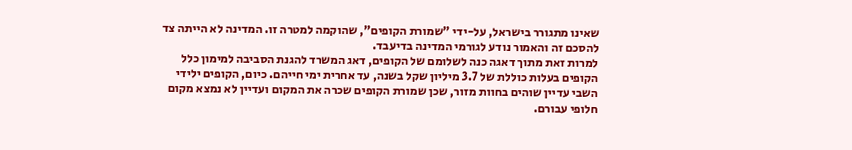שאינו מתגורר בישראל, על-ידי "שמורת הקופים", שהוקמה למטרה זו. המדינה לא הייתה צד להסכם זה והאמור נודע לגורמי המדינה בדיעבד.
למרות זאת מתוך דאגה כנה לשלומם של הקופים, דאג המשרד להגנת הסביבה למימון כלל הקופים בעלות כוללת של 3.7 מיליון שקל בשנה, עד אחרית ימי חייהם. כיום, הקופים ילידי השבי עדיין שוהים בחוות מזור, שכן שמורת הקופים שכרה את המקום ועדיין לא נמצא מקום חלופי עבורם.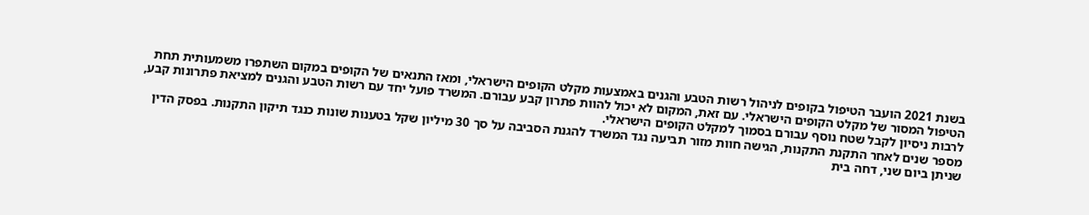בשנת 2021 הועבר הטיפול בקופים לניהול רשות הטבע והגנים באמצעות מקלט הקופים הישראלי, ומאז התנאים של הקופים במקום השתפרו משמעותית תחת הטיפול המסור של מקלט הקופים הישראלי. עם זאת, המקום לא יכול להוות פתרון קבע עבורם. המשרד פועל יחד עם רשות הטבע והגנים למציאת פתרונות קבע, לרבות ניסיון לקבל שטח נוסף עבורם בסמוך למקלט הקופים הישראלי.
מספר שנים לאחר התקנת התקנות, הגישה חוות מזור תביעה נגד המשרד להגנת הסביבה על סך 30 מיליון שקל בטענות שונות כנגד תיקון התקנות. בפסק הדין שניתן ביום שני, דחה בית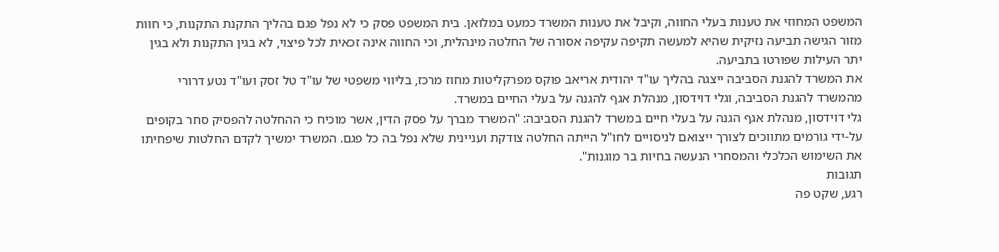המשפט המחוזי את טענות בעלי החווה, וקיבל את טענות המשרד כמעט במלואן. בית המשפט פסק כי לא נפל פגם בהליך התקנת התקנות, כי חוות מזור הגישה תביעה נזיקית שהיא למעשה תקיפה עקיפה אסורה של החלטה מינהלית, וכי החווה אינה זכאית לכל פיצוי, לא בגין התקנות ולא בגין יתר העילות שפורטו בתביעה.
את המשרד להגנת הסביבה ייצגה בהליך עו"ד יהודית אריאב פוקס מפרקליטות מחוז מרכז, בליווי משפטי של עו"ד טל זסק ועו"ד נטע דרורי מהמשרד להגנת הסביבה, וגלי דוידסון, מנהלת אגף להגנה על בעלי החיים במשרד.
גלי דוידסון, מנהלת אגף הגנה על בעלי חיים במשרד להגנת הסביבה: "המשרד מברך על פסק הדין, אשר מוכיח כי ההחלטה להפסיק סחר בקופים על-ידי גורמים מתווכים לצורך ייצואם לניסויים לחו"ל הייתה החלטה צודקת ועניינית שלא נפל בה כל פגם. המשרד ימשיך לקדם החלטות שיפחיתו את השימוש הכלכלי והמסחרי הנעשה בחיות בר מוגנות".
תגובות
רגע, שקט פה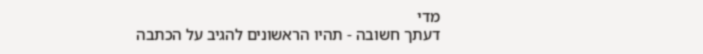מדי
דעתך חשובה - תהיו הראשונים להגיב על הכתבה